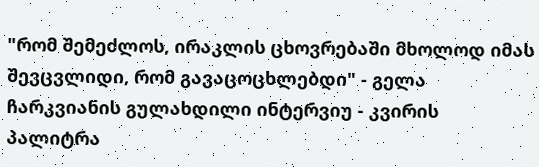"რომ შემეძლოს, ირაკლის ცხოვრებაში მხოლოდ იმას შევცვლიდი, რომ გავაცოცხლებდი" - გელა ჩარკვიანის გულახდილი ინტერვიუ - კვირის პალიტრა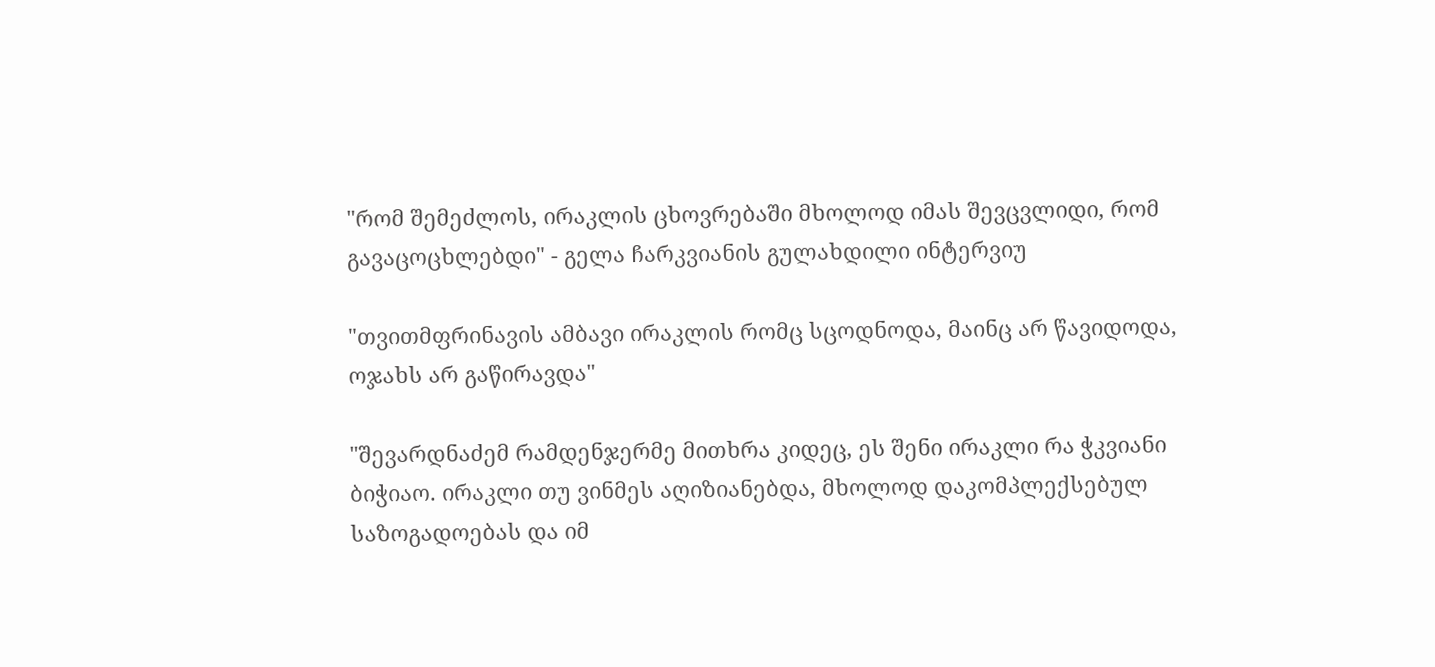"რომ შემეძლოს, ირაკლის ცხოვრებაში მხოლოდ იმას შევცვლიდი, რომ გავაცოცხლებდი" - გელა ჩარკვიანის გულახდილი ინტერვიუ

"თვითმფრინავის ამბავი ირაკლის რომც სცოდნოდა, მაინც არ წავიდოდა, ოჯახს არ გაწირავდა"

"შევარდნაძემ რამდენჯერმე მითხრა კიდეც, ეს შენი ირაკლი რა ჭკვიანი ბიჭიაო. ირაკლი თუ ვინმეს აღიზიანებდა, მხოლოდ დაკომპლექსებულ საზოგადოებას და იმ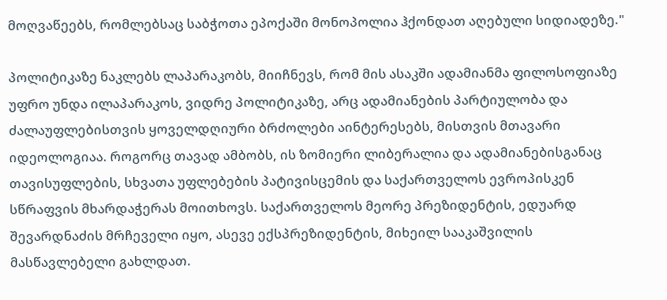მოღვაწეებს, რომლებსაც საბჭოთა ეპოქაში მონოპოლია ჰქონდათ აღებული სიდიადეზე."

პოლიტიკაზე ნაკლებს ლაპარაკობს, მიიჩნევს, რომ მის ასაკში ადამიანმა ფილოსოფიაზე უფრო უნდა ილაპარაკოს, ვიდრე პოლიტიკაზე, არც ადამიანების პარტიულობა და ძალაუფლებისთვის ყოველდღიური ბრძოლები აინტერესებს, მისთვის მთავარი იდეოლოგიაა. როგორც თავად ამბობს, ის ზომიერი ლიბერალია და ადამიანებისგანაც თავისუფლების, სხვათა უფლებების პატივისცემის და საქართველოს ევროპისკენ სწრაფვის მხარდაჭერას მოითხოვს. საქართველოს მეორე პრეზიდენტის, ედუარდ შევარდნაძის მრჩეველი იყო, ასევე ექსპრეზიდენტის, მიხეილ სააკაშვილის მასწავლებელი გახლდათ.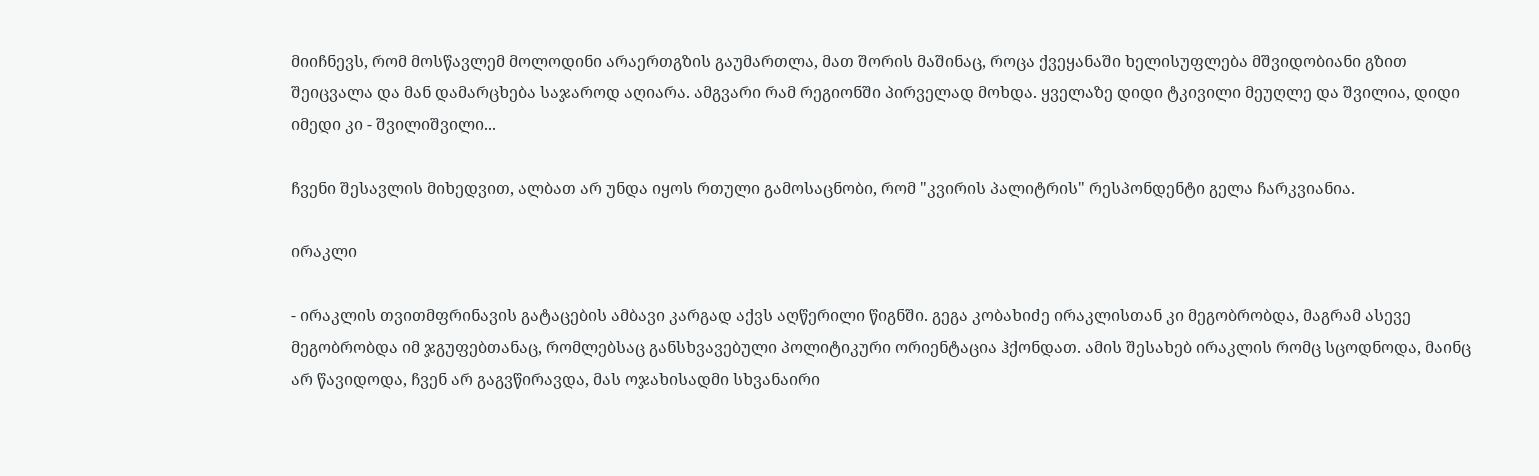მიიჩნევს, რომ მოსწავლემ მოლოდინი არაერთგზის გაუმართლა, მათ შორის მაშინაც, როცა ქვეყანაში ხელისუფლება მშვიდობიანი გზით შეიცვალა და მან დამარცხება საჯაროდ აღიარა. ამგვარი რამ რეგიონში პირველად მოხდა. ყველაზე დიდი ტკივილი მეუღლე და შვილია, დიდი იმედი კი - შვილიშვილი...

ჩვენი შესავლის მიხედვით, ალბათ არ უნდა იყოს რთული გამოსაცნობი, რომ "კვირის პალიტრის" რესპონდენტი გელა ჩარკვიანია.

ირაკლი

- ირაკლის თვითმფრინავის გატაცების ამბავი კარგად აქვს აღწერილი წიგნში. გეგა კობახიძე ირაკლისთან კი მეგობრობდა, მაგრამ ასევე მეგობრობდა იმ ჯგუფებთანაც, რომლებსაც განსხვავებული პოლიტიკური ორიენტაცია ჰქონდათ. ამის შესახებ ირაკლის რომც სცოდნოდა, მაინც არ წავიდოდა, ჩვენ არ გაგვწირავდა, მას ოჯახისადმი სხვანაირი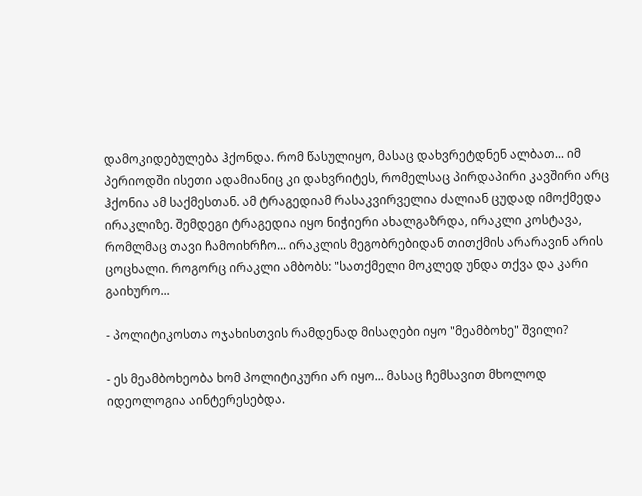დამოკიდებულება ჰქონდა. რომ წასულიყო, მასაც დახვრეტდნენ ალბათ... იმ პერიოდში ისეთი ადამიანიც კი დახვრიტეს, რომელსაც პირდაპირი კავშირი არც ჰქონია ამ საქმესთან. ამ ტრაგედიამ რასაკვირველია ძალიან ცუდად იმოქმედა ირაკლიზე. შემდეგი ტრაგედია იყო ნიჭიერი ახალგაზრდა, ირაკლი კოსტავა, რომლმაც თავი ჩამოიხრჩო... ირაკლის მეგობრებიდან თითქმის არარავინ არის ცოცხალი. როგორც ირაკლი ამბობს: "სათქმელი მოკლედ უნდა თქვა და კარი გაიხურო...

- პოლიტიკოსთა ოჯახისთვის რამდენად მისაღები იყო "მეამბოხე" შვილი?

- ეს მეამბოხეობა ხომ პოლიტიკური არ იყო... მასაც ჩემსავით მხოლოდ იდეოლოგია აინტერესებდა.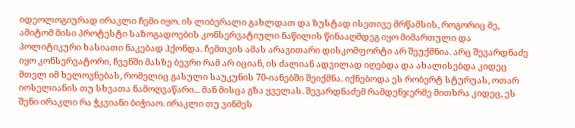იდეოლოგიურად ირაკლი ჩემი იყო. ის ლიბერალი გახლდათ და ზუსტად ისეთივე მრწამსის, როგორიც მე, ამიტომ მისი პროტესტი საზოგადოების კონსერვატიული ნაწილის წინააღმდეგ იყო მიმართული და პოლიტიკური ხასიათი ნაკებად ჰქონდა. ჩემთვის ამას არავითარი დისკომფორტი არ შეუქმნია. არც შევარდნაძე იყო კონსერვატორი, ჩვენში მასზე ბევრი რამ არ იციან, ის ძალიან ადვილად იღებდა და ახალისებდა კიდეც მთელ იმ ხელოვნებას, რომელიც გასული საუკუნის 70-იანებში შეიქმნა. იქნებოდა ეს რობერტ სტურუას, ოთარ იოსელიანის თუ სხვათა ნამოღვაწარი... მან მისცა გზა ყველას. შევარდნაძემ რამდენჯერმე მითხრა კიდეც, ეს შენი ირაკლი რა ჭკვიანი ბიჭიაო. ირაკლი თუ ვინმეს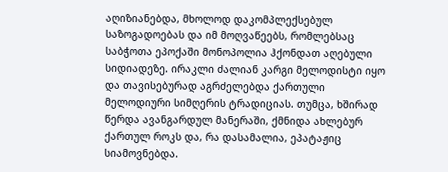აღიზიანებდა, მხოლოდ დაკომპლექსებულ საზოგადოებას და იმ მოღვაწეებს, რომლებსაც საბჭოთა ეპოქაში მონოპოლია ჰქონდათ აღებული სიდიადეზე. ირაკლი ძალიან კარგი მელოდისტი იყო და თავისებურად აგრძელებდა ქართული მელოდიური სიმღერის ტრადიციას. თუმცა, ხშირად წერდა ავანგარდულ მანერაში, ქმნიდა ახლებურ ქართულ როკს და, რა დასამალია, ეპატაჟიც სიამოვნებდა.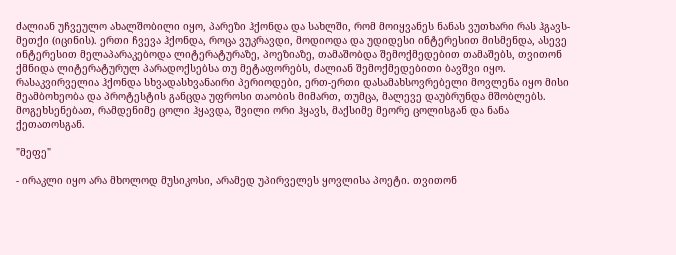ძალიან უჩვეულო ახალშობილი იყო, პარეზი ჰქონდა და სახლში, რომ მოიყვანეს ნანას ვუთხარი რას ჰგავს-მეთქი (იცინის). ერთი ჩვევა ჰქონდა, როცა ვუკრავდი, მოდიოდა და უდიდესი ინტერესით მისმენდა, ასევე ინტერესით მელაპარაკებოდა ლიტერატურაზე, პოეზიაზე, თამაშობდა შემოქმედებით თამაშებს, თვითონ ქმნიდა ლიტერატურულ პარადოქსებსა თუ მეტაფორებს, ძალიან შემოქმედებითი ბავშვი იყო. რასაკვირველია ჰქონდა სხვადასხვანაირი პერიოდები, ერთ-ერთი დასამახსოვრებელი მოვლენა იყო მისი მეამბოხეობა და პროტესტის განცდა უფროსი თაობის მიმართ, თუმცა, მალევე დაუბრუნდა მშობლებს. მოგეხსენებათ, რამდენიმე ცოლი ჰყავდა, შვილი ორი ჰყავს, მაქსიმე მეორე ცოლისგან და ნანა ქეთათოსგან.

"მეფე"

- ირაკლი იყო არა მხოლოდ მუსიკოსი, არამედ უპირველეს ყოვლისა პოეტი. თვითონ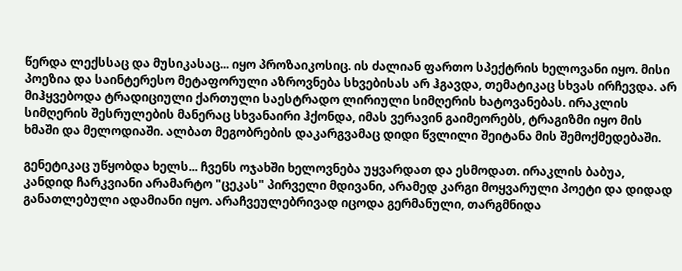წერდა ლექსსაც და მუსიკასაც... იყო პროზაიკოსიც. ის ძალიან ფართო სპექტრის ხელოვანი იყო. მისი პოეზია და საინტერესო მეტაფორული აზროვნება სხვებისას არ ჰგავდა, თემატიკაც სხვას ირჩევდა. არ მიჰყვებოდა ტრადიციული ქართული საესტრადო ლირიული სიმღერის ხატოვანებას. ირაკლის სიმღერის შესრულების მანერაც სხვანაირი ჰქონდა, იმას ვერავინ გაიმეორებს, ტრაგიზმი იყო მის ხმაში და მელოდიაში. ალბათ მეგობრების დაკარგვამაც დიდი წვლილი შეიტანა მის შემოქმედებაში.

გენეტიკაც უწყობდა ხელს... ჩვენს ოჯახში ხელოვნება უყვარდათ და ესმოდათ. ირაკლის ბაბუა, კანდიდ ჩარკვიანი არამარტო "ცეკას" პირველი მდივანი, არამედ კარგი მოყვარული პოეტი და დიდად განათლებული ადამიანი იყო. არაჩვეულებრივად იცოდა გერმანული, თარგმნიდა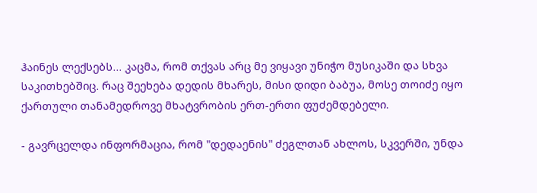ჰაინეს ლექსებს... კაცმა, რომ თქვას არც მე ვიყავი უნიჭო მუსიკაში და სხვა საკითხებშიც. რაც შეეხება დედის მხარეს, მისი დიდი ბაბუა, მოსე თოიძე იყო ქართული თანამედროვე მხატვრობის ერთ-ერთი ფუძემდებელი.

- გავრცელდა ინფორმაცია, რომ "დედაენის" ძეგლთან ახლოს, სკვერში, უნდა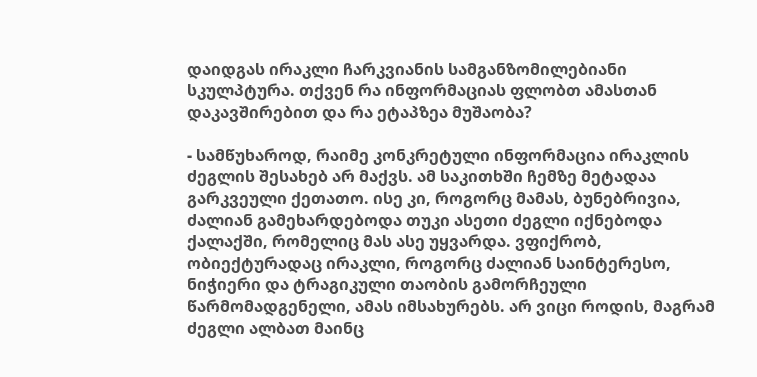დაიდგას ირაკლი ჩარკვიანის სამგანზომილებიანი სკულპტურა. თქვენ რა ინფორმაციას ფლობთ ამასთან დაკავშირებით და რა ეტაპზეა მუშაობა?

- სამწუხაროდ, რაიმე კონკრეტული ინფორმაცია ირაკლის ძეგლის შესახებ არ მაქვს. ამ საკითხში ჩემზე მეტადაა გარკვეული ქეთათო. ისე კი, როგორც მამას, ბუნებრივია, ძალიან გამეხარდებოდა თუკი ასეთი ძეგლი იქნებოდა ქალაქში, რომელიც მას ასე უყვარდა. ვფიქრობ, ობიექტურადაც ირაკლი, როგორც ძალიან საინტერესო, ნიჭიერი და ტრაგიკული თაობის გამორჩეული წარმომადგენელი, ამას იმსახურებს. არ ვიცი როდის, მაგრამ ძეგლი ალბათ მაინც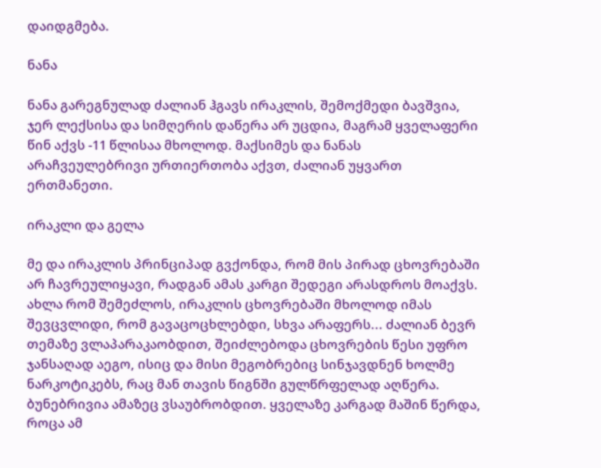დაიდგმება.

ნანა

ნანა გარეგნულად ძალიან ჰგავს ირაკლის, შემოქმედი ბავშვია, ჯერ ლექსისა და სიმღერის დაწერა არ უცდია, მაგრამ ყველაფერი წინ აქვს -11 წლისაა მხოლოდ. მაქსიმეს და ნანას არაჩვეულებრივი ურთიერთობა აქვთ, ძალიან უყვართ ერთმანეთი.

ირაკლი და გელა

მე და ირაკლის პრინციპად გვქონდა, რომ მის პირად ცხოვრებაში არ ჩავრეულიყავი, რადგან ამას კარგი შედეგი არასდროს მოაქვს. ახლა რომ შემეძლოს, ირაკლის ცხოვრებაში მხოლოდ იმას შევცვლიდი, რომ გავაცოცხლებდი, სხვა არაფერს... ძალიან ბევრ თემაზე ვლაპარაკაობდით, შეიძლებოდა ცხოვრების წესი უფრო ჯანსაღად აეგო, ისიც და მისი მეგობრებიც სინჯავდნენ ხოლმე ნარკოტიკებს, რაც მან თავის წიგნში გულწრფელად აღწერა. ბუნებრივია ამაზეც ვსაუბრობდით. ყველაზე კარგად მაშინ წერდა, როცა ამ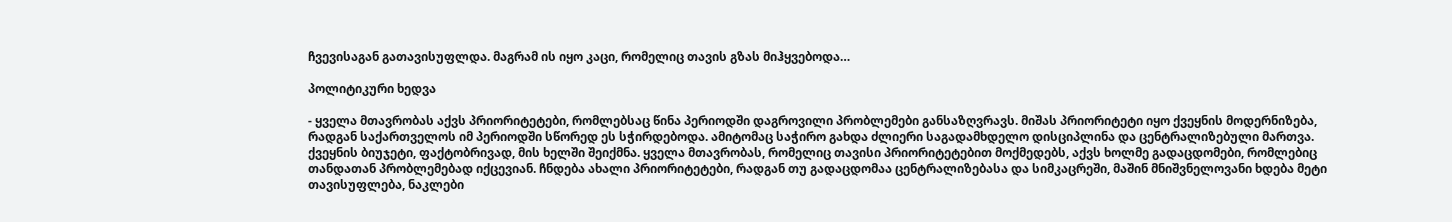ჩვევისაგან გათავისუფლდა. მაგრამ ის იყო კაცი, რომელიც თავის გზას მიჰყვებოდა…

პოლიტიკური ხედვა

- ყველა მთავრობას აქვს პრიორიტეტები, რომლებსაც წინა პერიოდში დაგროვილი პრობლემები განსაზღვრავს. მიშას პრიორიტეტი იყო ქვეყნის მოდერნიზება, რადგან საქართველოს იმ პერიოდში სწორედ ეს სჭირდებოდა. ამიტომაც საჭირო გახდა ძლიერი საგადამხდელო დისციპლინა და ცენტრალიზებული მართვა. ქვეყნის ბიუჯეტი, ფაქტობრივად, მის ხელში შეიქმნა. ყველა მთავრობას, რომელიც თავისი პრიორიტეტებით მოქმედებს, აქვს ხოლმე გადაცდომები, რომლებიც თანდათან პრობლემებად იქცევიან. ჩნდება ახალი პრიორიტეტები, რადგან თუ გადაცდომაა ცენტრალიზებასა და სიმკაცრეში, მაშინ მნიშვნელოვანი ხდება მეტი თავისუფლება, ნაკლები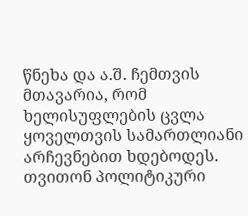წნეხა და ა.შ. ჩემთვის მთავარია, რომ ხელისუფლების ცვლა ყოველთვის სამართლიანი არჩევნებით ხდებოდეს. თვითონ პოლიტიკური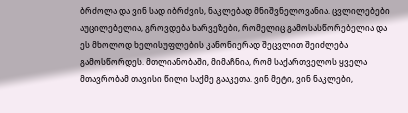ბრძოლა და ვინ სად იბრძვის, ნაკლებად მნიშვნელოვანია. ცვლილებები აუცილებელია, გროვდება ხარვეზები, რომელიც გამოსასწორებელია და ეს მხოლოდ ხელისუფლების კანონიერად შეცვლით შეიძლება გამოსწორდეს. მთლიანობაში, მიმაჩნია, რომ საქართველოს ყველა მთავრობამ თავისი წილი საქმე გააკეთა. ვინ მეტი, ვინ ნაკლები,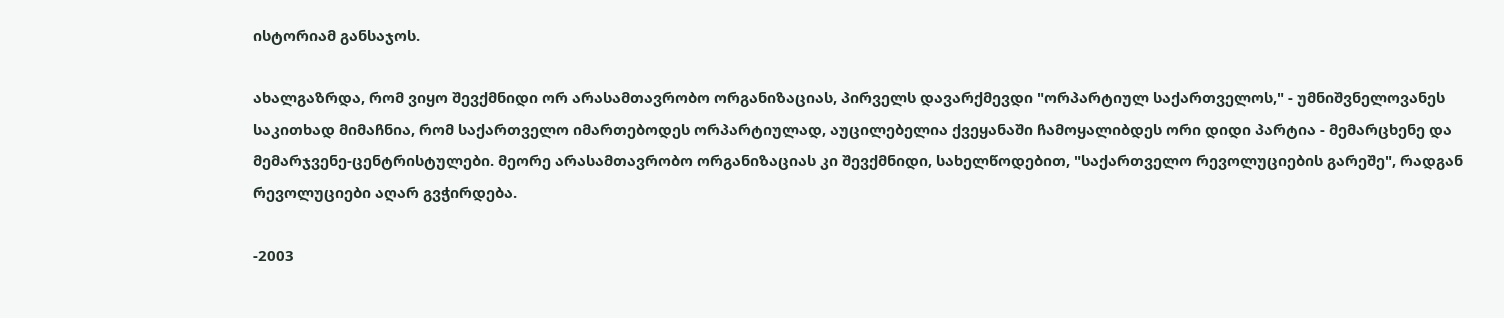ისტორიამ განსაჯოს.

ახალგაზრდა, რომ ვიყო შევქმნიდი ორ არასამთავრობო ორგანიზაციას, პირველს დავარქმევდი "ორპარტიულ საქართველოს," - უმნიშვნელოვანეს საკითხად მიმაჩნია, რომ საქართველო იმართებოდეს ორპარტიულად, აუცილებელია ქვეყანაში ჩამოყალიბდეს ორი დიდი პარტია - მემარცხენე და მემარჯვენე-ცენტრისტულები. მეორე არასამთავრობო ორგანიზაციას კი შევქმნიდი, სახელწოდებით, "საქართველო რევოლუციების გარეშე", რადგან რევოლუციები აღარ გვჭირდება.

-2003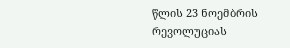წლის 23 ნოემბრის რევოლუციას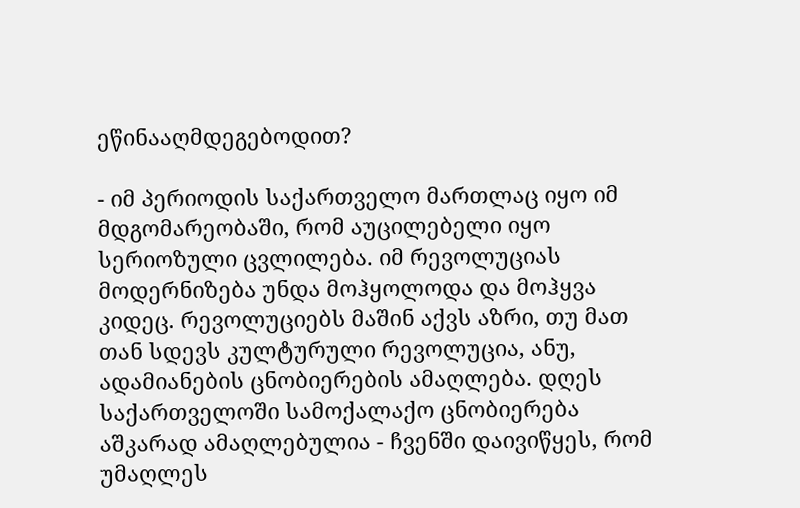ეწინააღმდეგებოდით?

- იმ პერიოდის საქართველო მართლაც იყო იმ მდგომარეობაში, რომ აუცილებელი იყო სერიოზული ცვლილება. იმ რევოლუციას მოდერნიზება უნდა მოჰყოლოდა და მოჰყვა კიდეც. რევოლუციებს მაშინ აქვს აზრი, თუ მათ თან სდევს კულტურული რევოლუცია, ანუ, ადამიანების ცნობიერების ამაღლება. დღეს საქართველოში სამოქალაქო ცნობიერება აშკარად ამაღლებულია - ჩვენში დაივიწყეს, რომ უმაღლეს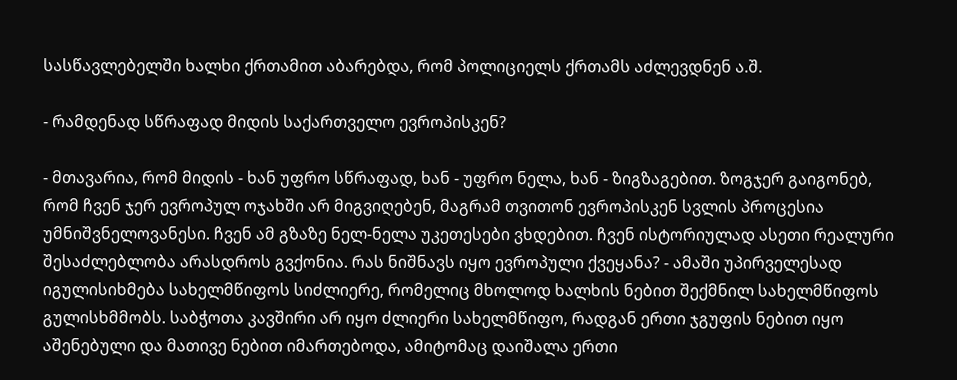სასწავლებელში ხალხი ქრთამით აბარებდა, რომ პოლიციელს ქრთამს აძლევდნენ ა.შ.

- რამდენად სწრაფად მიდის საქართველო ევროპისკენ?

- მთავარია, რომ მიდის - ხან უფრო სწრაფად, ხან - უფრო ნელა, ხან - ზიგზაგებით. ზოგჯერ გაიგონებ, რომ ჩვენ ჯერ ევროპულ ოჯახში არ მიგვიღებენ, მაგრამ თვითონ ევროპისკენ სვლის პროცესია უმნიშვნელოვანესი. ჩვენ ამ გზაზე ნელ-ნელა უკეთესები ვხდებით. ჩვენ ისტორიულად ასეთი რეალური შესაძლებლობა არასდროს გვქონია. რას ნიშნავს იყო ევროპული ქვეყანა? - ამაში უპირველესად იგულისიხმება სახელმწიფოს სიძლიერე, რომელიც მხოლოდ ხალხის ნებით შექმნილ სახელმწიფოს გულისხმმობს. საბჭოთა კავშირი არ იყო ძლიერი სახელმწიფო, რადგან ერთი ჯგუფის ნებით იყო აშენებული და მათივე ნებით იმართებოდა, ამიტომაც დაიშალა ერთი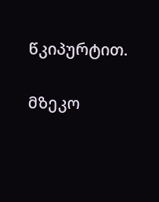წკიპურტით.

მზეკო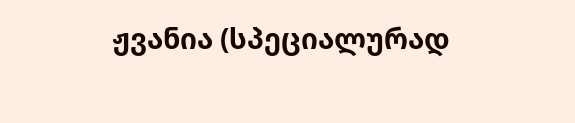ჟვანია (სპეციალურად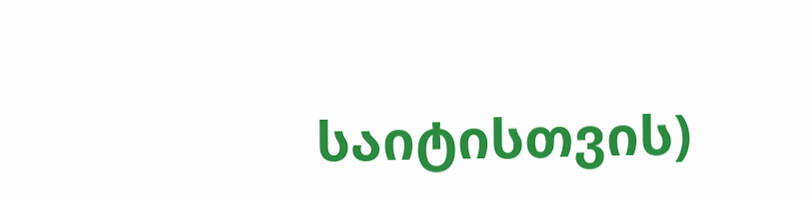საიტისთვის)